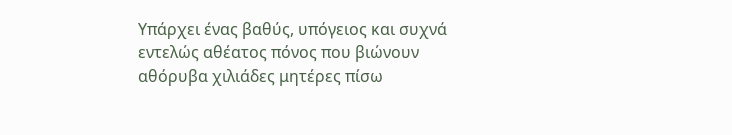Υπάρχει ένας βαθύς, υπόγειος και συχνά εντελώς αθέατος πόνος που βιώνουν αθόρυβα χιλιάδες μητέρες πίσω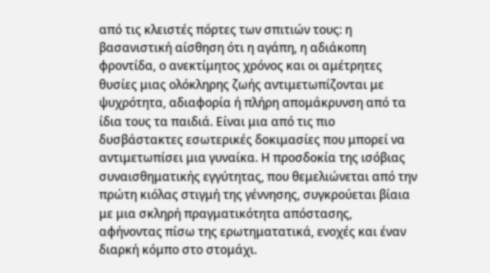από τις κλειστές πόρτες των σπιτιών τους: η βασανιστική αίσθηση ότι η αγάπη, η αδιάκοπη φροντίδα, ο ανεκτίμητος χρόνος και οι αμέτρητες θυσίες μιας ολόκληρης ζωής αντιμετωπίζονται με ψυχρότητα, αδιαφορία ή πλήρη απομάκρυνση από τα ίδια τους τα παιδιά. Είναι μια από τις πιο δυσβάστακτες εσωτερικές δοκιμασίες που μπορεί να αντιμετωπίσει μια γυναίκα. Η προσδοκία της ισόβιας συναισθηματικής εγγύτητας, που θεμελιώνεται από την πρώτη κιόλας στιγμή της γέννησης, συγκρούεται βίαια με μια σκληρή πραγματικότητα απόστασης, αφήνοντας πίσω της ερωτηματατικά, ενοχές και έναν διαρκή κόμπο στο στομάχι.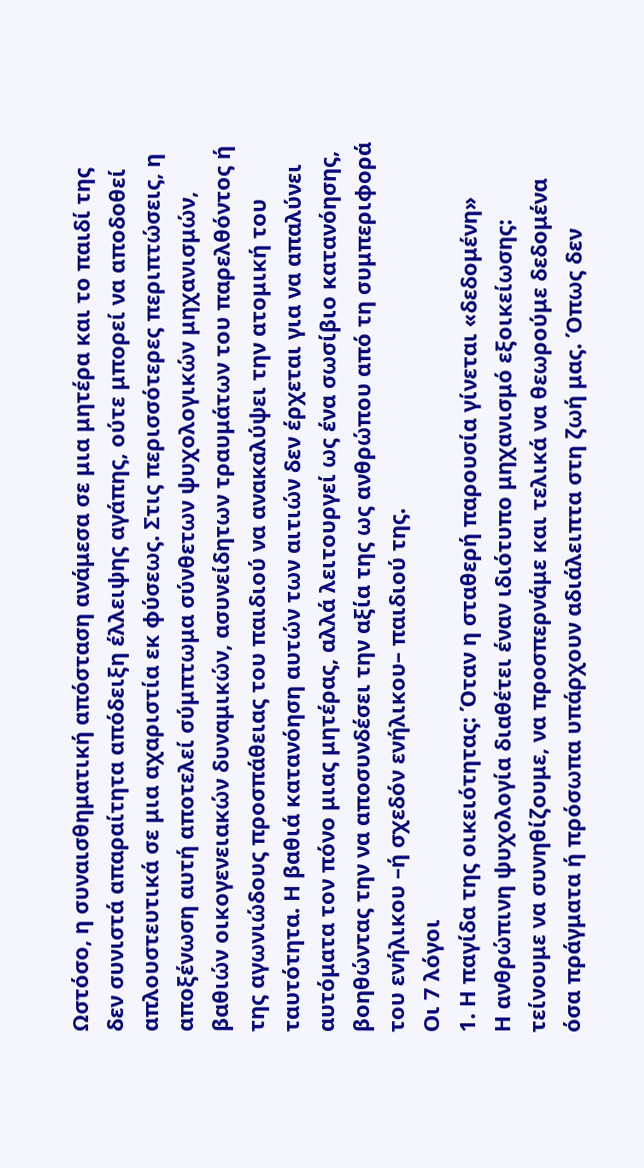Ωστόσο, η συναισθηματική απόσταση ανάμεσα σε μια μητέρα και το παιδί της δεν συνιστά απαραίτητα απόδειξη έλλειψης αγάπης, ούτε μπορεί να αποδοθεί απλουστευτικά σε μια αχαριστία εκ φύσεως. Στις περισσότερες περιπτώσεις, η αποξένωση αυτή αποτελεί σύμπτωμα σύνθετων ψυχολογικών μηχανισμών, βαθιών οικογενειακών δυναμικών, ασυνείδητων τραυμάτων του παρελθόντος ή της αγωνιώδους προσπάθειας του παιδιού να ανακαλύψει την ατομική του ταυτότητα. Η βαθιά κατανόηση αυτών των αιτιών δεν έρχεται για να απαλύνει αυτόματα τον πόνο μιας μητέρας, αλλά λειτουργεί ως ένα σωσίβιο κατανόησης, βοηθώντας την να αποσυνδέσει την αξία της ως ανθρώπου από τη συμπεριφορά του ενήλικου –ή σχεδόν ενήλικου– παιδιού της.
Οι 7 λόγοι
1. Η παγίδα της οικειότητας: Όταν η σταθερή παρουσία γίνεται «δεδομένη»
Η ανθρώπινη ψυχολογία διαθέτει έναν ιδιότυπο μηχανισμό εξοικείωσης: τείνουμε να συνηθίζουμε, να προσπερνάμε και τελικά να θεωρούμε δεδομένα όσα πράγματα ή πρόσωπα υπάρχουν αδιάλειπτα στη ζωή μας. Όπως δεν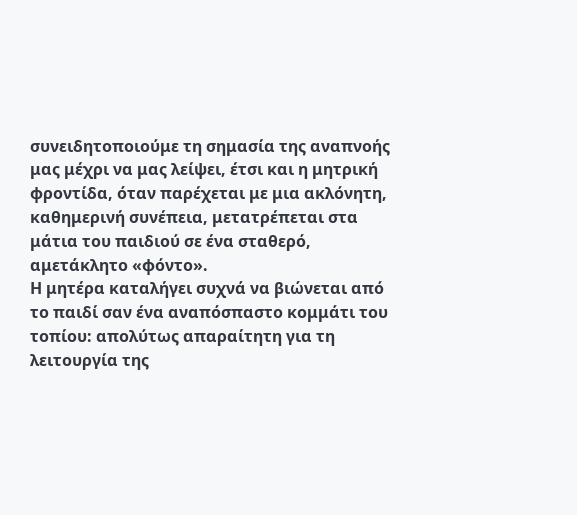συνειδητοποιούμε τη σημασία της αναπνοής μας μέχρι να μας λείψει, έτσι και η μητρική φροντίδα, όταν παρέχεται με μια ακλόνητη, καθημερινή συνέπεια, μετατρέπεται στα μάτια του παιδιού σε ένα σταθερό, αμετάκλητο «φόντο».
Η μητέρα καταλήγει συχνά να βιώνεται από το παιδί σαν ένα αναπόσπαστο κομμάτι του τοπίου: απολύτως απαραίτητη για τη λειτουργία της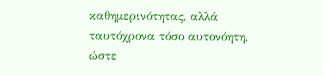καθημερινότητας, αλλά ταυτόχρονα τόσο αυτονόητη, ώστε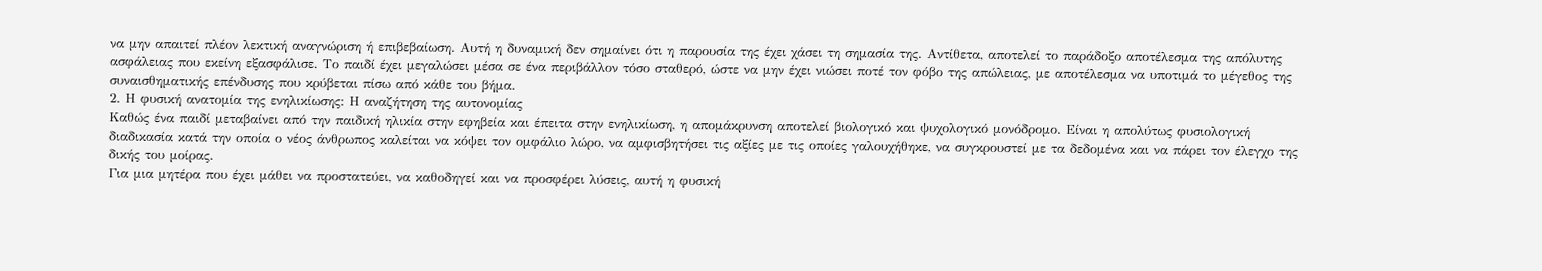να μην απαιτεί πλέον λεκτική αναγνώριση ή επιβεβαίωση. Αυτή η δυναμική δεν σημαίνει ότι η παρουσία της έχει χάσει τη σημασία της. Αντίθετα, αποτελεί το παράδοξο αποτέλεσμα της απόλυτης ασφάλειας που εκείνη εξασφάλισε. Το παιδί έχει μεγαλώσει μέσα σε ένα περιβάλλον τόσο σταθερό, ώστε να μην έχει νιώσει ποτέ τον φόβο της απώλειας, με αποτέλεσμα να υποτιμά το μέγεθος της συναισθηματικής επένδυσης που κρύβεται πίσω από κάθε του βήμα.
2. Η φυσική ανατομία της ενηλικίωσης: Η αναζήτηση της αυτονομίας
Καθώς ένα παιδί μεταβαίνει από την παιδική ηλικία στην εφηβεία και έπειτα στην ενηλικίωση, η απομάκρυνση αποτελεί βιολογικό και ψυχολογικό μονόδρομο. Είναι η απολύτως φυσιολογική διαδικασία κατά την οποία ο νέος άνθρωπος καλείται να κόψει τον ομφάλιο λώρο, να αμφισβητήσει τις αξίες με τις οποίες γαλουχήθηκε, να συγκρουστεί με τα δεδομένα και να πάρει τον έλεγχο της δικής του μοίρας.
Για μια μητέρα που έχει μάθει να προστατεύει, να καθοδηγεί και να προσφέρει λύσεις, αυτή η φυσική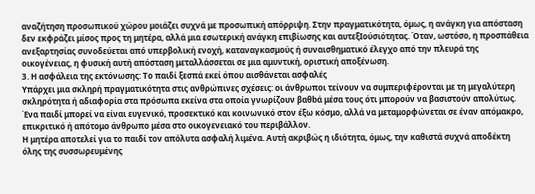αναζήτηση προσωπικού χώρου μοιάζει συχνά με προσωπική απόρριψη. Στην πραγματικότητα, όμως, η ανάγκη για απόσταση δεν εκφράζει μίσος προς τη μητέρα, αλλά μια εσωτερική ανάγκη επιβίωσης και αυτεξIούσιότητας. Όταν, ωστόσο, η προσπάθεια ανεξαρτησίας συνοδεύεται από υπερβολική ενοχή, καταναγκασμούς ή συναισθηματικό έλεγχο από την πλευρά της οικογένειας, η φυσική αυτή απόσταση μεταλλάσσεται σε μια αμυντική, οριστική αποξένωση.
3. Η ασφάλεια της εκτόνωσης: Το παιδί ξεσπά εκεί όπου αισθάνεται ασφαλές
Υπάρχει μια σκληρή πραγματικότητα στις ανθρώπινες σχέσεις: οι άνθρωποι τείνουν να συμπεριφέρονται με τη μεγαλύτερη σκληρότητα ή αδιαφορία στα πρόσωπα εκείνα στα οποία γνωρίζουν βαθbά μέσα τους ότι μπορούν να βασιστούν απολύτως. Ένα παιδί μπορεί να είναι ευγενικό, προσεκτικό και κοινωνικό στον έξω κόσμο, αλλά να μεταμορφώνεται σε έναν απόμακρο, επικριτικό ή απότομο άνθρωπο μέσα στο οικογενειακό του περιβάλλον.
Η μητέρα αποτελεί για το παιδί τον απόλυτα ασφαλή λιμένα. Αυτή ακριβώς η ιδιότητα, όμως, την καθιστά συχνά αποδέκτη όλης της συσσωρευμένης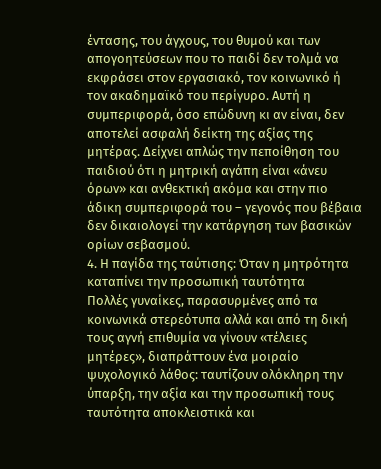έντασης, του άγχους, του θυμού και των απογοητεύσεων που το παιδί δεν τολμά να εκφράσει στον εργασιακό, τον κοινωνικό ή τον ακαδημαϊκό του περίγυρο. Αυτή η συμπεριφορά, όσο επώδυνη κι αν είναι, δεν αποτελεί ασφαλή δείκτη της αξίας της μητέρας. Δείχνει απλώς την πεποίθηση του παιδιού ότι η μητρική αγάπη είναι «άνευ όρων» και ανθεκτική ακόμα και στην πιο άδικη συμπεριφορά του – γεγονός που βέβαια δεν δικαιολογεί την κατάργηση των βασικών ορίων σεβασμού.
4. Η παγίδα της ταύτισης: Όταν η μητρότητα καταπίνει την προσωπική ταυτότητα
Πολλές γυναίκες, παρασυρμένες από τα κοινωνικά στερεότυπα αλλά και από τη δική τους αγνή επιθυμία να γίνουν «τέλειες μητέρες», διαπράττουν ένα μοιραίο ψυχολογικό λάθος: ταυτίζουν ολόκληρη την ύπαρξη, την αξία και την προσωπική τους ταυτότητα αποκλειστικά και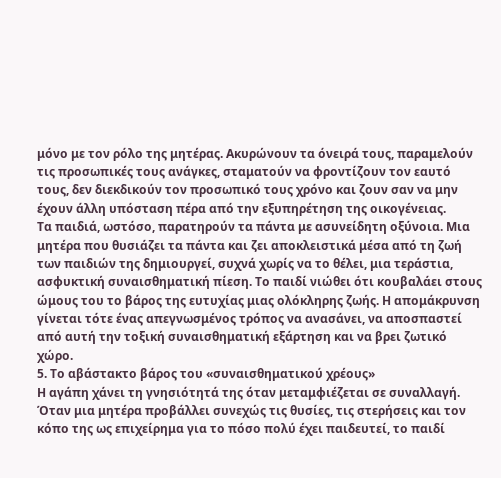μόνο με τον ρόλο της μητέρας. Ακυρώνουν τα όνειρά τους, παραμελούν τις προσωπικές τους ανάγκες, σταματούν να φροντίζουν τον εαυτό τους, δεν διεκδικούν τον προσωπικό τους χρόνο και ζουν σαν να μην έχουν άλλη υπόσταση πέρα από την εξυπηρέτηση της οικογένειας.
Τα παιδιά, ωστόσο, παρατηρούν τα πάντα με ασυνείδητη οξύνοια. Μια μητέρα που θυσιάζει τα πάντα και ζει αποκλειστικά μέσα από τη ζωή των παιδιών της δημιουργεί, συχνά χωρίς να το θέλει, μια τεράστια, ασφυκτική συναισθηματική πίεση. Το παιδί νιώθει ότι κουβαλάει στους ώμους του το βάρος της ευτυχίας μιας ολόκληρης ζωής. Η απομάκρυνση γίνεται τότε ένας απεγνωσμένος τρόπος να ανασάνει, να αποσπαστεί από αυτή την τοξική συναισθηματική εξάρτηση και να βρει ζωτικό χώρο.
5. Το αβάστακτο βάρος του «συναισθηματικού χρέους»
Η αγάπη χάνει τη γνησιότητά της όταν μεταμφιέζεται σε συναλλαγή. Όταν μια μητέρα προβάλλει συνεχώς τις θυσίες, τις στερήσεις και τον κόπο της ως επιχείρημα για το πόσο πολύ έχει παιδευτεί, το παιδί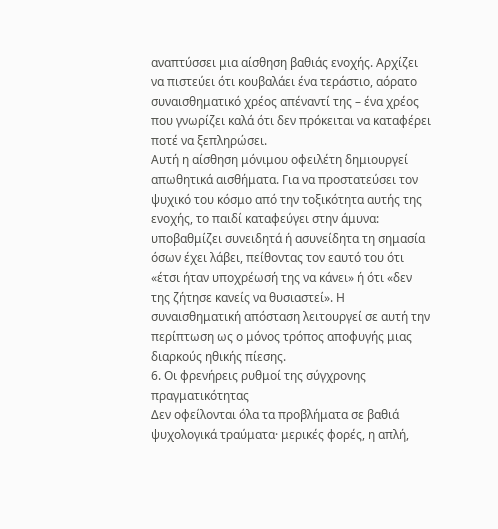αναπτύσσει μια αίσθηση βαθιάς ενοχής. Αρχίζει να πιστεύει ότι κουβαλάει ένα τεράστιο, αόρατο συναισθηματικό χρέος απέναντί της – ένα χρέος που γνωρίζει καλά ότι δεν πρόκειται να καταφέρει ποτέ να ξεπληρώσει.
Αυτή η αίσθηση μόνιμου οφειλέτη δημιουργεί απωθητικά αισθήματα. Για να προστατεύσει τον ψυχικό του κόσμο από την τοξικότητα αυτής της ενοχής, το παιδί καταφεύγει στην άμυνα: υποβαθμίζει συνειδητά ή ασυνείδητα τη σημασία όσων έχει λάβει, πείθοντας τον εαυτό του ότι «έτσι ήταν υποχρέωσή της να κάνει» ή ότι «δεν της ζήτησε κανείς να θυσιαστεί». Η συναισθηματική απόσταση λειτουργεί σε αυτή την περίπτωση ως ο μόνος τρόπος αποφυγής μιας διαρκούς ηθικής πίεσης.
6. Οι φρενήρεις ρυθμοί της σύγχρονης πραγματικότητας
Δεν οφείλονται όλα τα προβλήματα σε βαθιά ψυχολογικά τραύματα· μερικές φορές, η απλή,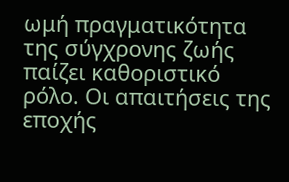ωμή πραγματικότητα της σύγχρονης ζωής παίζει καθοριστικό ρόλο. Οι απαιτήσεις της εποχής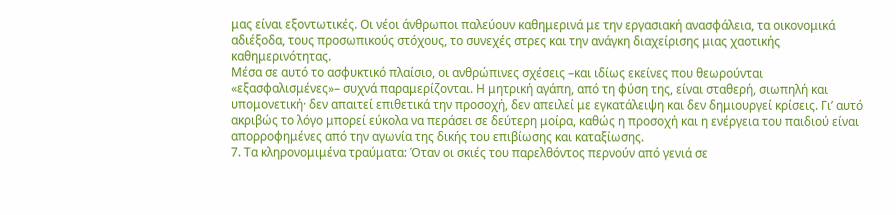μας είναι εξοντωτικές. Οι νέοι άνθρωποι παλεύουν καθημερινά με την εργασιακή ανασφάλεια, τα οικονομικά αδιέξοδα, τους προσωπικούς στόχους, το συνεχές στρες και την ανάγκη διαχείρισης μιας χαοτικής καθημερινότητας.
Μέσα σε αυτό το ασφυκτικό πλαίσιο, οι ανθρώπινες σχέσεις –και ιδίως εκείνες που θεωρούνται «εξασφαλισμένες»– συχνά παραμερίζονται. Η μητρική αγάπη, από τη φύση της, είναι σταθερή, σιωπηλή και υπομονετική· δεν απαιτεί επιθετικά την προσοχή, δεν απειλεί με εγκατάλειψη και δεν δημιουργεί κρίσεις. Γι’ αυτό ακριβώς το λόγο μπορεί εύκολα να περάσει σε δεύτερη μοίρα, καθώς η προσοχή και η ενέργεια του παιδιού είναι απορροφημένες από την αγωνία της δικής του επιβίωσης και καταξίωσης.
7. Τα κληρονομιμένα τραύματα: Όταν οι σκιές του παρελθόντος περνούν από γενιά σε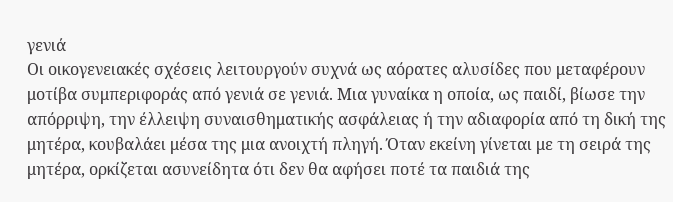γενιά
Οι οικογενειακές σχέσεις λειτουργούν συχνά ως αόρατες αλυσίδες που μεταφέρουν μοτίβα συμπεριφοράς από γενιά σε γενιά. Μια γυναίκα η οποία, ως παιδί, βίωσε την απόρριψη, την έλλειψη συναισθηματικής ασφάλειας ή την αδιαφορία από τη δική της μητέρα, κουβαλάει μέσα της μια ανοιχτή πληγή. Όταν εκείνη γίνεται με τη σειρά της μητέρα, ορκίζεται ασυνείδητα ότι δεν θα αφήσει ποτέ τα παιδιά της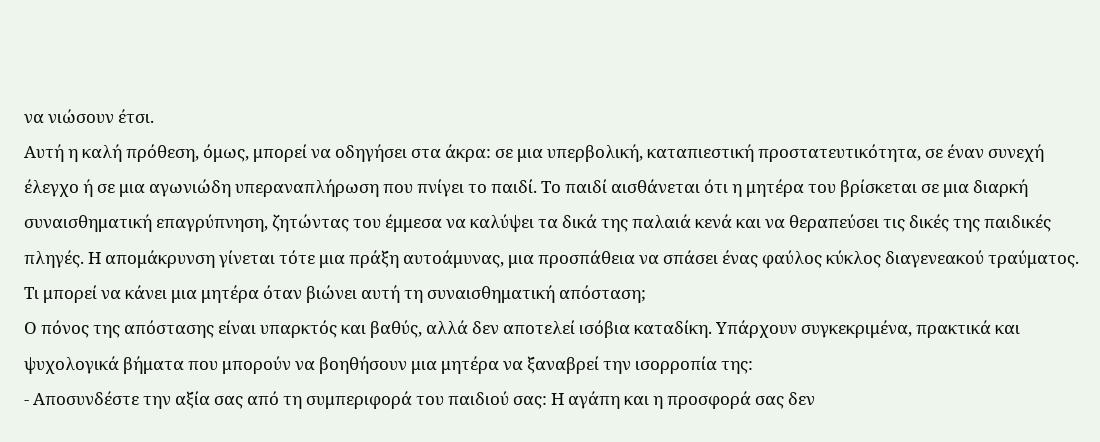να νιώσουν έτσι.
Αυτή η καλή πρόθεση, όμως, μπορεί να οδηγήσει στα άκρα: σε μια υπερβολική, καταπιεστική προστατευτικότητα, σε έναν συνεχή έλεγχο ή σε μια αγωνιώδη υπεραναπλήρωση που πνίγει το παιδί. Το παιδί αισθάνεται ότι η μητέρα του βρίσκεται σε μια διαρκή συναισθηματική επαγρύπνηση, ζητώντας του έμμεσα να καλύψει τα δικά της παλαιά κενά και να θεραπεύσει τις δικές της παιδικές πληγές. Η απομάκρυνση γίνεται τότε μια πράξη αυτοάμυνας, μια προσπάθεια να σπάσει ένας φαύλος κύκλος διαγενεακού τραύματος.
Τι μπορεί να κάνει μια μητέρα όταν βιώνει αυτή τη συναισθηματική απόσταση;
Ο πόνος της απόστασης είναι υπαρκτός και βαθύς, αλλά δεν αποτελεί ισόβια καταδίκη. Υπάρχουν συγκεκριμένα, πρακτικά και ψυχολογικά βήματα που μπορούν να βοηθήσουν μια μητέρα να ξαναβρεί την ισορροπία της:
- Αποσυνδέστε την αξία σας από τη συμπεριφορά του παιδιού σας: Η αγάπη και η προσφορά σας δεν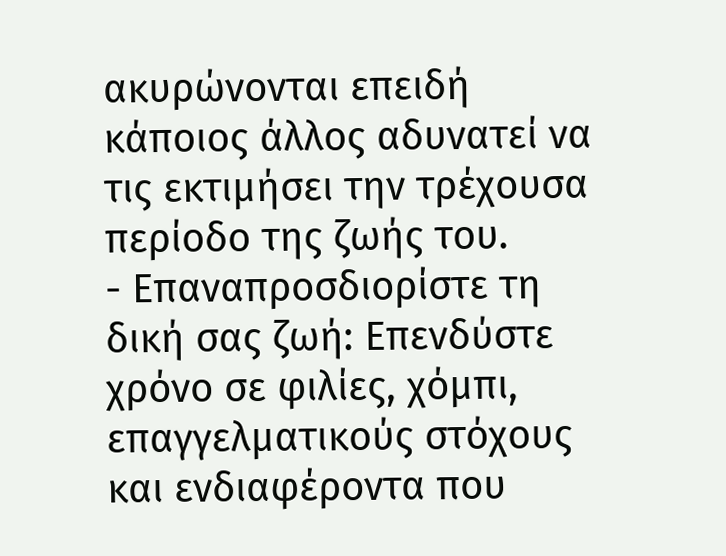ακυρώνονται επειδή κάποιος άλλος αδυνατεί να τις εκτιμήσει την τρέχουσα περίοδο της ζωής του.
- Επαναπροσδιορίστε τη δική σας ζωή: Επενδύστε χρόνο σε φιλίες, χόμπι, επαγγελματικούς στόχους και ενδιαφέροντα που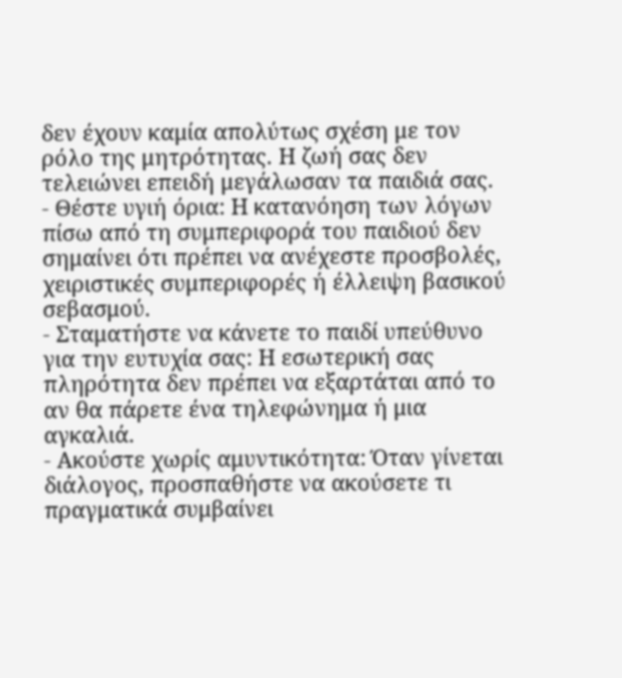δεν έχουν καμία απολύτως σχέση με τον ρόλο της μητρότητας. Η ζωή σας δεν τελειώνει επειδή μεγάλωσαν τα παιδιά σας.
- Θέστε υγιή όρια: Η κατανόηση των λόγων πίσω από τη συμπεριφορά του παιδιού δεν σημαίνει ότι πρέπει να ανέχεστε προσβολές, χειριστικές συμπεριφορές ή έλλειψη βασικού σεβασμού.
- Σταματήστε να κάνετε το παιδί υπεύθυνο για την ευτυχία σας: Η εσωτερική σας πληρότητα δεν πρέπει να εξαρτάται από το αν θα πάρετε ένα τηλεφώνημα ή μια αγκαλιά.
- Ακούστε χωρίς αμυντικότητα: Όταν γίνεται διάλογος, προσπαθήστε να ακούσετε τι πραγματικά συμβαίνει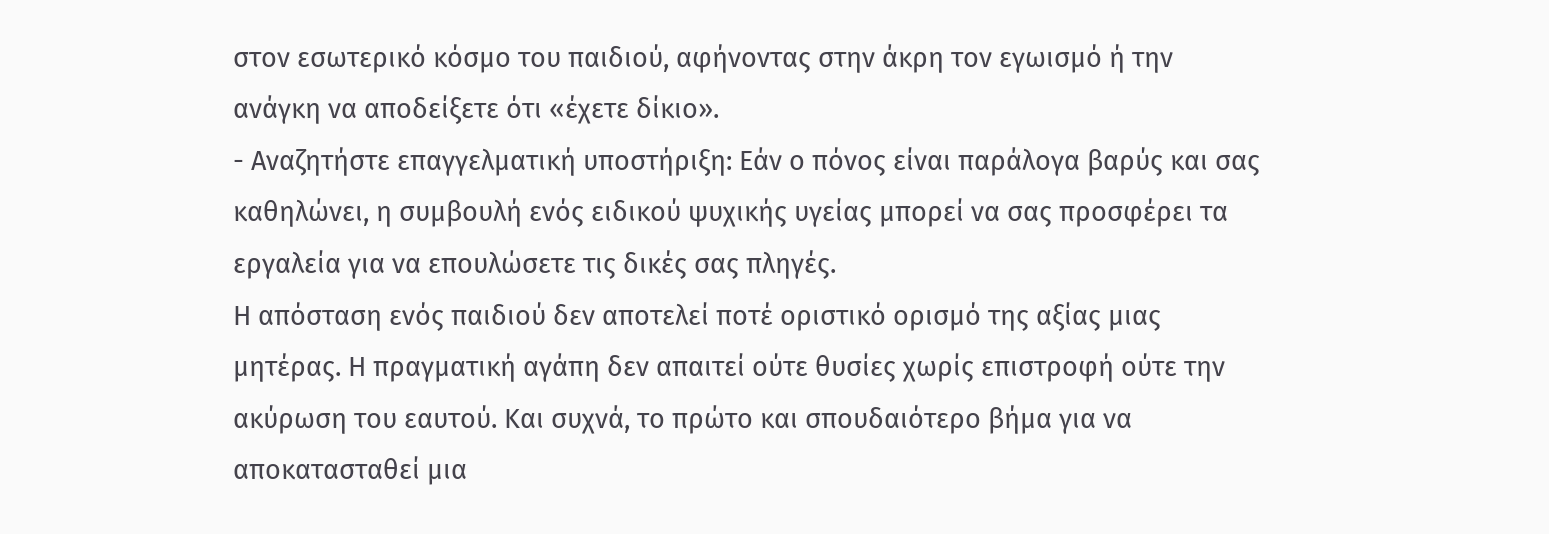στον εσωτερικό κόσμο του παιδιού, αφήνοντας στην άκρη τον εγωισμό ή την ανάγκη να αποδείξετε ότι «έχετε δίκιο».
- Αναζητήστε επαγγελματική υποστήριξη: Εάν ο πόνος είναι παράλογα βαρύς και σας καθηλώνει, η συμβουλή ενός ειδικού ψυχικής υγείας μπορεί να σας προσφέρει τα εργαλεία για να επουλώσετε τις δικές σας πληγές.
Η απόσταση ενός παιδιού δεν αποτελεί ποτέ οριστικό ορισμό της αξίας μιας μητέρας. Η πραγματική αγάπη δεν απαιτεί ούτε θυσίες χωρίς επιστροφή ούτε την ακύρωση του εαυτού. Και συχνά, το πρώτο και σπουδαιότερο βήμα για να αποκατασταθεί μια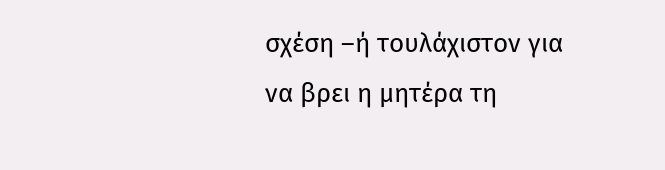σχέση –ή τουλάχιστον για να βρει η μητέρα τη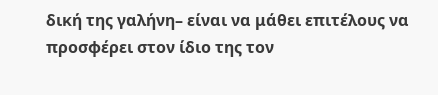δική της γαλήνη– είναι να μάθει επιτέλους να προσφέρει στον ίδιο της τον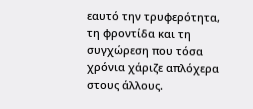εαυτό την τρυφερότητα, τη φροντίδα και τη συγχώρεση που τόσα χρόνια χάριζε απλόχερα στους άλλους.